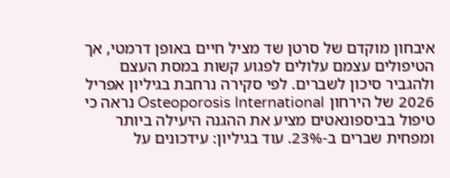איבחון מוקדם של סרטן שד מציל חיים באופן דרמטי, אך הטיפולים עצמם עלולים לפגוע קשות במסת העצם ולהגביר סיכון לשברים. לפי סקירה נרחבת בגיליון אפריל 2026 של הירחון Osteoporosis International נראה כי טיפול בביספונאטים מציע את ההגנה היעילה ביותר ומפחית שברים ב-23%. עוד בגיליון: עידכונים על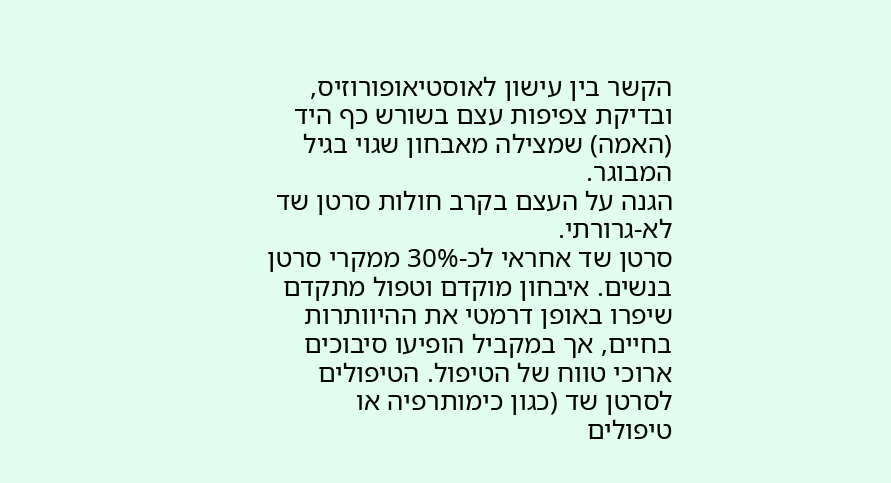הקשר בין עישון לאוסטיאופורוזיס, ובדיקת צפיפות עצם בשורש כף היד (האמה) שמצילה מאבחון שגוי בגיל המבוגר.
הגנה על העצם בקרב חולות סרטן שד לא-גרורתי.
סרטן שד אחראי לכ-30% ממקרי סרטן בנשים. איבחון מוקדם וטפול מתקדם שיפרו באופן דרמטי את ההיוותרות בחיים, אך במקביל הופיעו סיבוכים ארוכי טווח של הטיפול. הטיפולים לסרטן שד (כגון כימותרפיה או טיפולים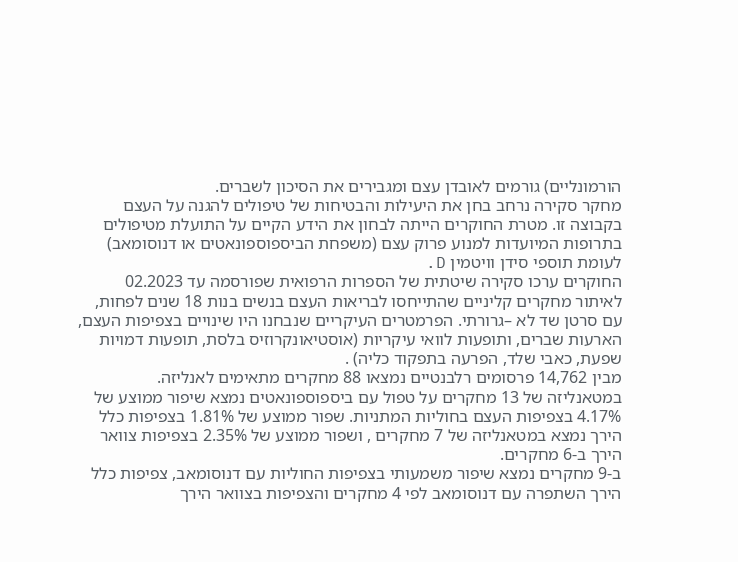הורמונליים) גורמים לאובדן עצם ומגבירים את הסיכון לשברים.
מחקר סקירה נרחב בחן את היעילות והבטיחות של טיפולים להגנה על העצם בקבוצה זו. מטרת החוקרים הייתה לבחון את הידע הקיים על התועלת מטיפולים בתרופות המיועדות למנוע פרוק עצם (משפחת הביספוספונאטים או דנוסומאב) לעומת תוספי סידן וויטמין D.
החוקרים ערכו סקירה שיטתית של הספרות הרפואית שפורסמה עד 02.2023 לאיתור מחקרים קליניים שהתייחסו לבריאות העצם בנשים בנות 18 שנים לפחות, עם סרטן שד לא –גרורתי. הפרמטרים העיקריים שנבחנו היו שינויים בצפיפות העצם, הארעות שברים, ותופעות לוואי עיקריות (אוסטיאונקרוזיס בלסת, תופעות דמויות שפעת, כאבי שלד, הפרעה בתפקוד כליה) .
מבין 14,762 פרסומים רלבנטיים נמצאו 88 מחקרים מתאימים לאנליזה.
במטאנליזה של 13 מחקרים על טפול עם ביספוספונאטים נמצא שיפור ממוצע של 4.17% בצפיפות העצם בחוליות המתניות. שפור ממוצע של 1.81% בצפיפות כלל הירך נמצא במטאנליזה של 7 מחקרים , ושפור ממוצע של 2.35% בצפיפות צוואר הירך ב-6 מחקרים.
ב-9 מחקרים נמצא שיפור משמעותי בצפיפות החוליות עם דנוסומאב, צפיפות כלל הירך השתפרה עם דנוסומאב לפי 4 מחקרים והצפיפות בצוואר הירך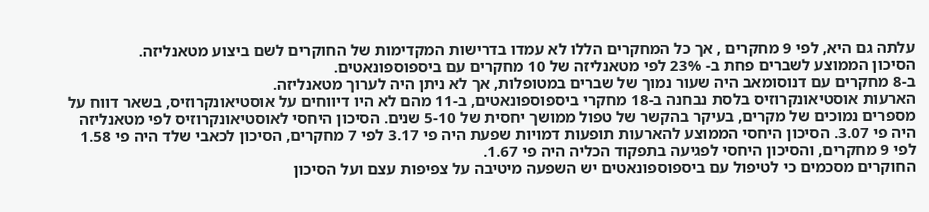עלתה גם היא, לפי 9 מחקרים , אך כל המחקרים הללו לא עמדו בדרישות המקדימות של החוקרים לשם ביצוע מטאנליזה.
הסיכון הממוצע לשברים פחת ב- 23% לפי מטאנליזה של 10 מחקרים עם ביספוספונאטים.
ב-8 מחקרים עם דנוסומאב היה שעור נמוך של שברים במטופלות, אך לא ניתן היה לערוך מטאנליזה.
הארעות אוסטיאונקרוזיס בלסת נבחנה ב-18 מחקרי ביספוספונאטים, ב-11 מהם לא היו דיווחים על אוסטיאונקרוזיס, בשאר דווח על מספרים נמוכים של מקרים, בעיקר בהקשר של טפול ממושך יחסית של 5-10 שנים. הסיכון היחסי לאוסטיאונקרוזיס לפי מטאנליזה היה פי 3.07. הסיכון היחסי הממוצע להארעות תופעות דמויות שפעת היה פי 3.17 לפי 7 מחקרים, הסיכון לכאבי שלד היה פי 1.58 לפי 9 מחקרים, והסיכון היחסי לפגיעה בתפקוד הכליה היה פי 1.67.
החוקרים מסכמים כי לטיפול עם ביספוספונאטים יש השפעה מיטיבה על צפיפות עצם ועל הסיכון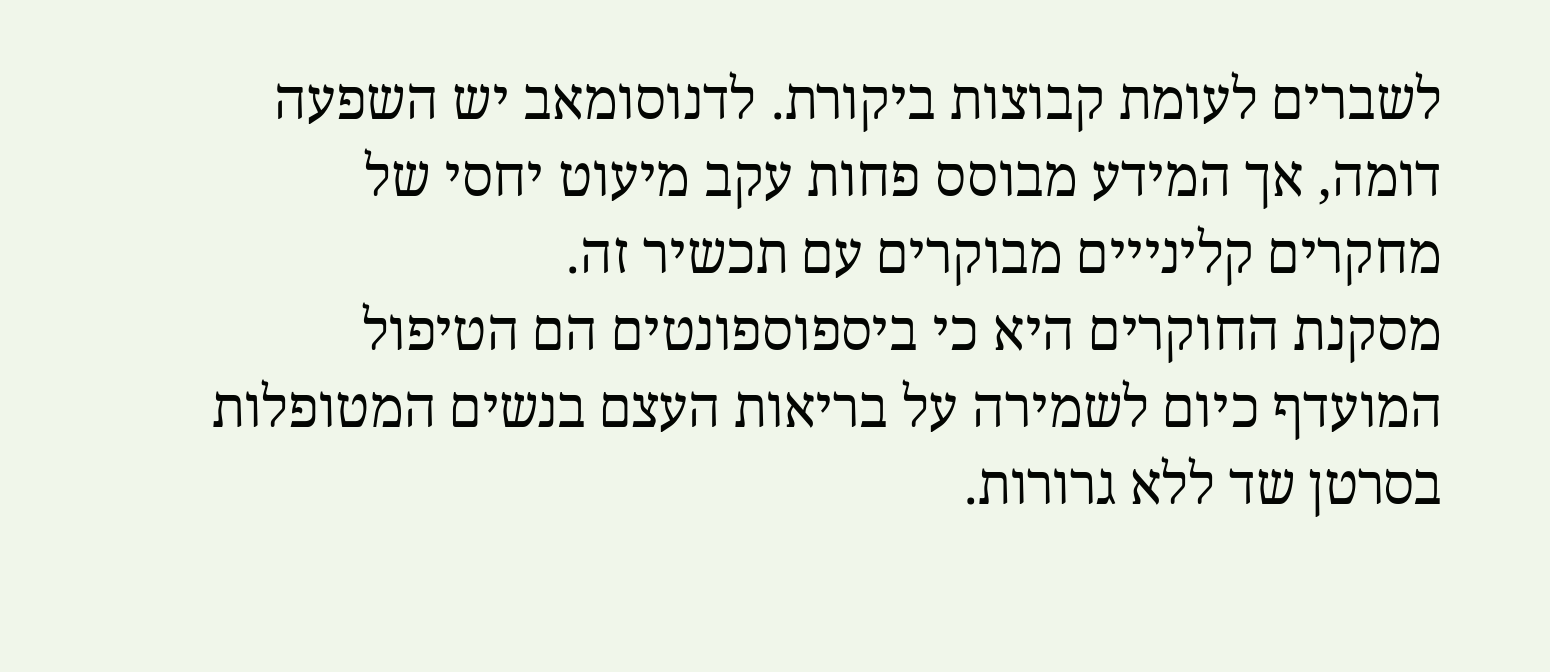לשברים לעומת קבוצות ביקורת. לדנוסומאב יש השפעה דומה, אך המידע מבוסס פחות עקב מיעוט יחסי של מחקרים קלינייים מבוקרים עם תכשיר זה.
מסקנת החוקרים היא כי ביספוספונטים הם הטיפול המועדף כיום לשמירה על בריאות העצם בנשים המטופלות בסרטן שד ללא גרורות.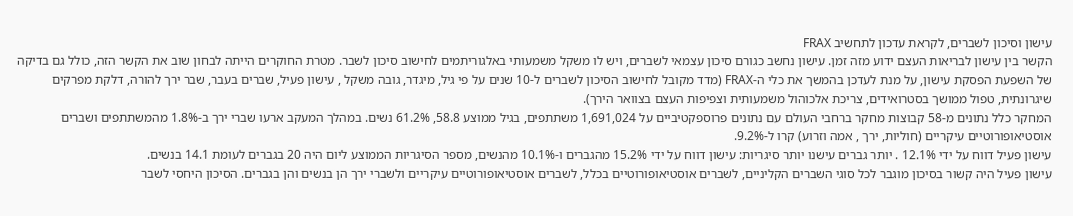עישון וסיכון לשברים, לקראת עדכון לתחשיב FRAX
הקשר בין עישון לבריאות העצם ידוע מזה זמן. עישון נחשב כגורם סיכון עצמאי לשברים, ויש לו משקל משמעותי באלגוריתמים לחישוב סיכון לשבר. מטרת החוקרים הייתה לבחון שוב את הקשר הזה, כולל גם בדיקה של השפעת הפסקת עישון, על מנת לעדכן בהמשך את כלי ה-FRAX (מדד מקובל לחישוב הסיכון לשברים ל-10 שנים על פי גיל, מיגדר, גובה משקל , עישון פעיל, שברים בעבר, שבר ירך להורה, דלקת מפרקים שיגרונתית, טפול ממושך בסטרואידים, צריכת אלכוהול משמעותית וצפיפות העצם בצוואר הירך).
המחקר כלל נתונים מ-58 קבוצות מחקר ברחבי העולם עם נתונים פרוספקטיביים על 1,691,024 משתתפים, בגיל ממוצע 58.8, 61.2% נשים. במהלך המעקב ארעו שברי ירך ב-1.8% מהמשתתפים ושברים אוסטיאופורוטיים עיקריים (חוליות, ירך , אמה וזרוע) קרו ל-9.2%.
עישון פעיל דווח על ידי 12.1% . יותר גברים עישנו יותר סיגריות: עישון דווח על ידי 15.2% מהגברים ו-10.1% מהנשים, מספר הסיגריות הממוצע ליום היה 20 בגברים לעומת 14.1 בנשים.
עישון פעיל היה קשור בסיכון מוגבר לכל סוגי השברים הקליניים, לשברים אוסטיאופורוטיים בכלל, לשברים אוסטיאופורוטיים עיקריים ולשברי ירך הן בנשים והן בגברים. הסיכון היחסי לשבר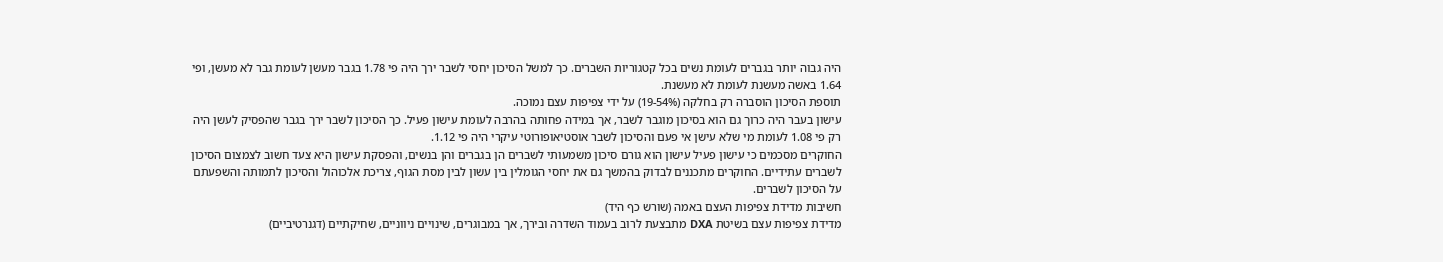היה גבוה יותר בגברים לעומת נשים בכל קטגוריות השברים. כך למשל הסיכון יחסי לשבר ירך היה פי 1.78 בגבר מעשן לעומת גבר לא מעשן, ופי 1.64 באשה מעשנת לעומת לא מעשנת.
תוספת הסיכון הוסברה רק בחלקה (19-54%) על ידי צפיפות עצם נמוכה.
עישון בעבר היה כרוך גם הוא בסיכון מוגבר לשבר, אך במידה פחותה בהרבה לעומת עישון פעיל. כך הסיכון לשבר ירך בגבר שהפסיק לעשן היה רק פי 1.08 לעומת מי שלא עישן אי פעם והסיכון לשבר אוסטיאופורוטי עיקרי היה פי 1.12.
החוקרים מסכמים כי עישון פעיל עישון הוא גורם סיכון משמעותי לשברים הן בגברים והן בנשים, והפסקת עישון היא צעד חשוב לצמצום הסיכון לשברים עתידיים. החוקרים מתכננים לבדוק בהמשך גם את יחסי הגומלין בין עשון לבין מסת הגוף, צריכת אלכוהול והסיכון לתמותה והשפעתם על הסיכון לשברים.
חשיבות מדידת צפיפות העצם באמה (שורש כף היד)
מדידת צפיפות עצם בשיטת DXA מתבצעת לרוב בעמוד השדרה ובירך, אך במבוגרים, שינויים ניווניים, שחיקתיים (דגנרטיביים)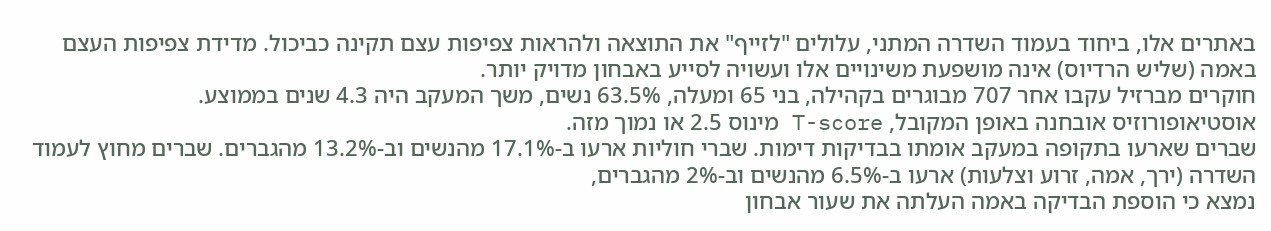באתרים אלו, ביחוד בעמוד השדרה המתני, עלולים "לזייף" את התוצאה ולהראות צפיפות עצם תקינה כביכול. מדידת צפיפות העצם באמה (שליש הרדיוס) אינה מושפעת משינויים אלו ועשויה לסייע באבחון מדויק יותר.
חוקרים מברזיל עקבו אחר 707 מבוגרים בקהילה, בני 65 ומעלה, 63.5% נשים, משך המעקב היה 4.3 שנים בממוצע.
אוסטיאופורוזיס אובחנה באופן המקובל, T-score מינוס 2.5 או נמוך מזה.
שברים שארעו בתקופה במעקב אומתו בבדיקות דימות. שברי חוליות ארעו ב-17.1% מהנשים וב-13.2% מהגברים. שברים מחוץ לעמוד השדרה (ירך, אמה, זרוע וצלעות) ארעו ב-6.5% מהנשים וב-2% מהגברים,
נמצא כי הוספת הבדיקה באמה העלתה את שעור אבחון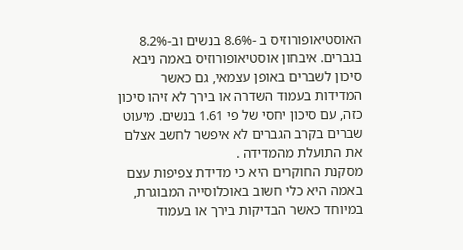האוסטיאופורוזיס ב -8.6% בנשים וב-8.2% בגברים. איבחון אוסטיאופורוזיס באמה ניבא סיכון לשברים באופן עצמאי, גם כאשר המדידות בעמוד השדרה או בירך לא זיהו סיכון כזה, עם סיכון יחסי של פי 1.61 בנשים. מיעוט שברים בקרב הגברים לא איפשר לחשב אצלם את התועלת מהמדידה .
מסקנת החוקרים היא כי מדידת צפיפות עצם באמה היא כלי חשוב באוכלוסייה המבוגרת, במיוחד כאשר הבדיקות בירך או בעמוד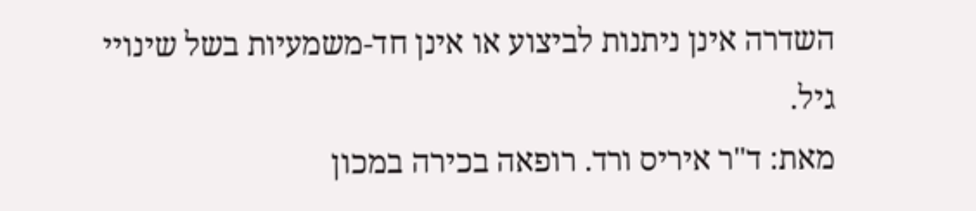השדרה אינן ניתנות לביצוע או אינן חד-משמעיות בשל שינויי גיל.
מאת: ד"ר איריס ורד. רופאה בכירה במכון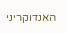האנדוקריני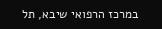במרכז הרפואי שיבא, תל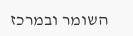השומר ובמרכז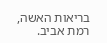בריאות האשה, רמת אביב.